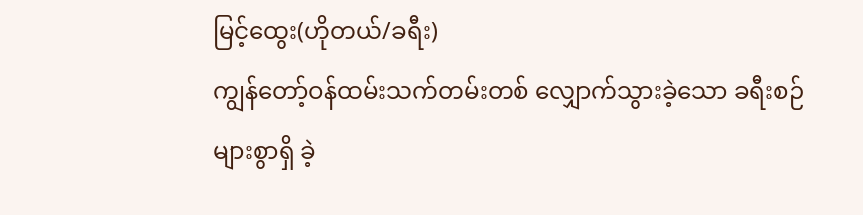မြင့်ထွေး(ဟိုတယ်/ခရီး)
ကျွန်တော့်ဝန်ထမ်းသက်တမ်းတစ် လျှောက်သွားခဲ့သော ခရီးစဉ်များစွာရှိ ခဲ့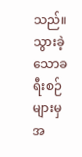သည်။ သွားခဲ့သောခရီးစဉ်များမှ အ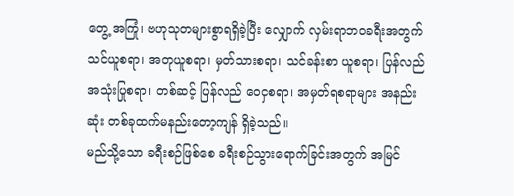တွေ့ အကြုံ၊ ဗဟုသုတများစွာရရှိခဲ့ပြီး လျှောက် လှမ်းရာဘဝခရီးအတွက် သင်ယူစရာ၊ အတုယူစရာ၊ မှတ်သားစရာ၊ သင်ခန်းစာ ယူစရာ၊ ပြန်လည်အသုံးပြုစရာ၊ တစ်ဆင့် ပြန်လည် ဝေငှစရာ၊ အမှတ်ရစရာများ အနည်းဆုံး တစ်ခုထက်မနည်းတော့ကျန် ရှိခဲ့သည်။
မည်သို့သော ခရီးစဉ်ဖြစ်စေ ခရီးစဉ်သွားရောက်ခြင်းအတွက် အမြင်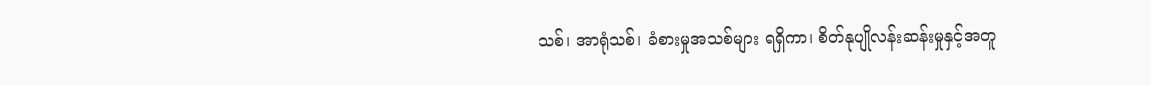သစ်၊ အာရုံသစ်၊ ခံစားမှုအသစ်များ ရရှိကာ၊ စိတ်နုပျိုလန်းဆန်းမှုနှင့်အတူ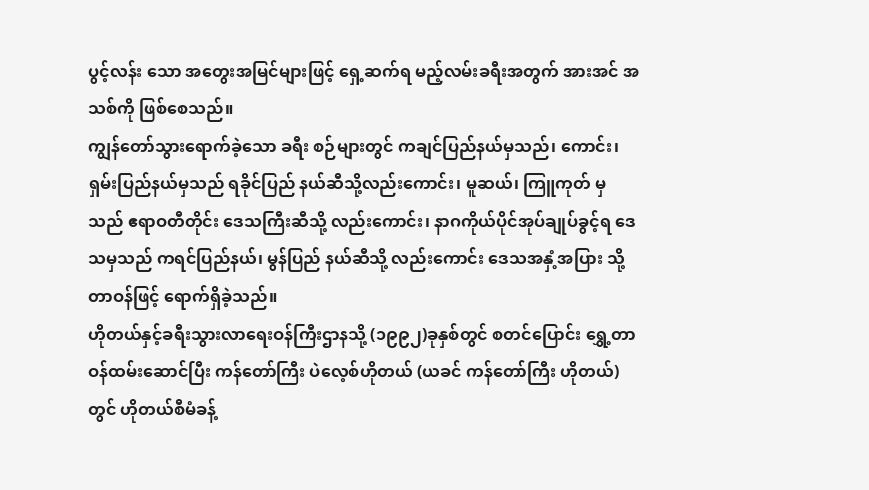ပွင့်လန်း သော အတွေးအမြင်များဖြင့် ရှေ့ဆက်ရ မည့်လမ်းခရီးအတွက် အားအင် အသစ်ကို ဖြစ်စေသည်။
ကျွန်တော်သွားရောက်ခဲ့သော ခရီး စဉ်များတွင် ကချင်ပြည်နယ်မှသည်၊ ကောင်း၊ ရှမ်းပြည်နယ်မှသည် ရခိုင်ပြည် နယ်ဆီသို့လည်းကောင်း၊ မူဆယ်၊ ကြူကုတ် မှသည် ဧရာဝတီတိုင်း ဒေသကြီးဆီသို့ လည်းကောင်း၊ နာဂကိုယ်ပိုင်အုပ်ချုပ်ခွင့်ရ ဒေသမှသည် ကရင်ပြည်နယ်၊ မွန်ပြည် နယ်ဆီသို့ လည်းကောင်း ဒေသအနှံ့အပြား သို့ တာဝန်ဖြင့် ရောက်ရှိခဲ့သည်။
ဟိုတယ်နှင့်ခရီးသွားလာရေးဝန်ကြီးဌာနသို့ (၁၉၉၂)ခုနှစ်တွင် စတင်ပြောင်း ရွှေ့တာဝန်ထမ်းဆောင်ပြီး ကန်တော်ကြီး ပဲလေ့စ်ဟိုတယ် (ယခင် ကန်တော်ကြီး ဟိုတယ်)တွင် ဟိုတယ်စီမံခန့်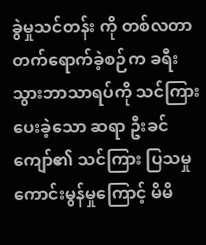ခွဲမှုသင်တန်း ကို တစ်လတာ တက်ရောက်ခဲ့စဉ်က ခရီး သွားဘာသာရပ်ကို သင်ကြားပေးခဲ့သော ဆရာ ဦးခင်ကျော်၏ သင်ကြား ပြသမှု ကောင်းမွန်မှုကြောင့် မိမိ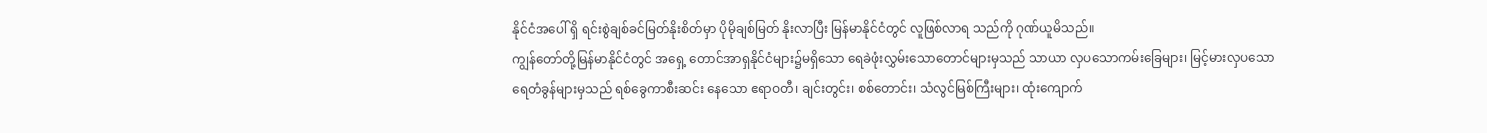နိုင်ငံအပေါ် ရှိ ရင်းစွဲချစ်ခင်မြတ်နိုးစိတ်မှာ ပိုမိုချစ်မြတ် နိုးလာပြီး မြန်မာနိုင်ငံတွင် လူဖြစ်လာရ သည်ကို ဂုဏ်ယူမိသည်။
ကျွန်တော်တို့မြန်မာနိုင်ငံတွင် အရှေ့ တောင်အာရှနိုင်ငံများ၌မရှိသော ရေခဲဖုံးလွှမ်းသောတောင်များမှသည် သာယာ လှပသောကမ်းခြေများ၊ မြင့်မားလှပသော ရေတံခွန်များမှသည် ရစ်ခွေကာစီးဆင်း နေသော ဧရာဝတီ၊ ချင်းတွင်း၊ စစ်တောင်း၊ သံလွင်မြစ်ကြီးများ၊ ထုံးကျောက်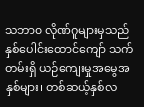သဘာ၀ လိုဏ်ဂူများမှသည် နှစ်ပေါင်းထောင်ကျော် သက်တမ်းရှိ ယဉ်ကျေးမှုအမွေအနှစ်များ၊ တစ်ဆယ့်နှစ်လ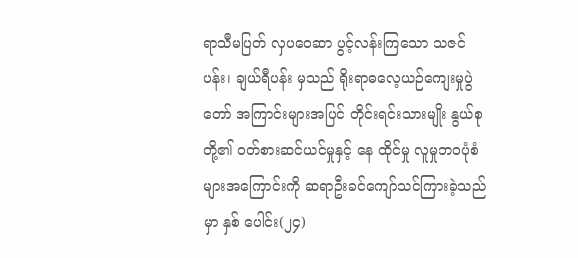ရာသီမပြတ် လှပဝေဆာ ပွင့်လန်းကြသော သဇင်ပန်း၊ ချယ်ရီပန်း မှသည် ရိုးရာဓလေ့ယဉ်ကျေးမှုပွဲတော် အကြာင်းများအပြင် တိုင်းရင်းသားမျိုး နွယ်စုတို့၏ ဝတ်စားဆင်ယင်မှုနှင့် နေ ထိုင်မှု လူမှုဘဝပုံစံများအကြောင်းကို ဆရာဦးခင်ကျော်သင်ကြားခဲ့သည်မှာ နှစ် ပေါင်း(၂၄)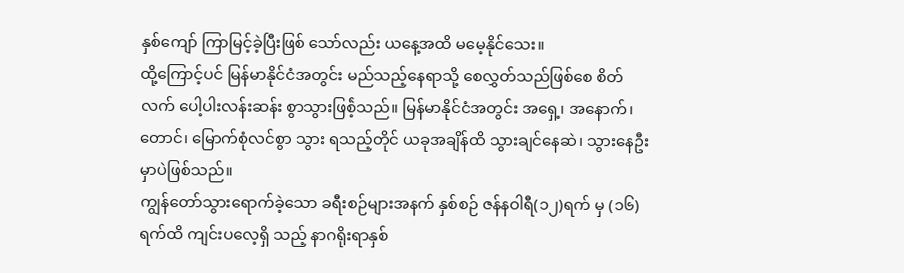နှစ်ကျော် ကြာမြင့်ခဲ့ပြီးဖြစ် သော်လည်း ယနေ့အထိ မမေ့နိုင်သေး။
ထို့ကြောင့်ပင် မြန်မာနိုင်ငံအတွင်း မည်သည့်နေရာသို့ စေလွှတ်သည်ဖြစ်စေ စိတ်လက် ပေါ့ပါးလန်းဆန်း စွာသွားဖြစ်ဲ့သည်။ မြန်မာနိုင်ငံအတွင်း အရှေ့၊ အနောက်၊ တောင်၊ မြောက်စုံလင်စွာ သွား ရသည့်တိုင် ယခုအချိန်ထိ သွားချင်နေဆဲ၊ သွားနေဦးမှာပဲဖြစ်သည်။
ကျွန်တော်သွားရောက်ခဲ့သော ခရီးစဉ်များအနက် နှစ်စဉ် ဇန်နဝါရီ(၁၂)ရက် မှ (၁၆)ရက်ထိ ကျင်းပလေ့ရှိ သည့် နာဂရိုးရာနှစ်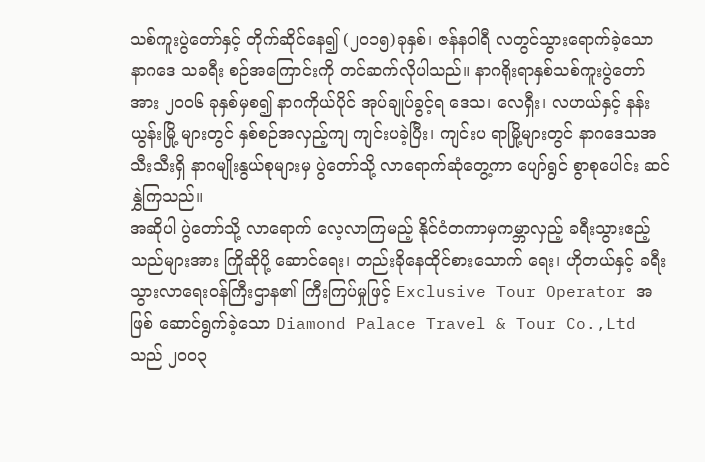သစ်ကူးပွဲတော်နှင့် တိုက်ဆိုင်နေ၍ (၂၀၁၅)ခုနှစ်၊ ဇန်နဝါရီ လတွင်သွားရောက်ခဲ့သော နာဂဒေ သခရီး စဉ်အကြောင်းကို တင်ဆက်လိုပါသည်။ နာဂရိုးရာနှစ်သစ်ကူးပွဲတော်အား ၂၀၀၆ ခုနှစ်မှစ၍ နာဂကိုယ်ပိုင် အုပ်ချုပ်ခွင့်ရ ဒေသ၊ လေရှီး၊ လဟယ်နှင့် နန်းယွန်းမြို့ များတွင် နှစ်စဉ်အလှည့်ကျ ကျင်းပခဲ့ပြီး၊ ကျင်းပ ရာမြို့များတွင် နာဂဒေသအသီးသီးရှိ နာဂမျိုးနွယ်စုများမှ ပွဲတော်သို့ လာရောက်ဆုံတွေ့ကာ ပျော်ရွင် စွာစုပေါင်း ဆင်နွှဲကြသည်။
အဆိုပါ ပွဲတော်သို့ လာရောက် လေ့လာကြမည့် နိုင်ငံတကာမှကမ္ဘာလှည့် ခရီးသွားဧည့်သည်များအား ကြိုဆိုပို့ ဆောင်ရေး၊ တည်းခိုနေထိုင်စားသောက် ရေး၊ ဟိုတယ်နှင့် ခရီးသွားလာရေးဝန်ကြီးဌာန၏ ကြီးကြပ်မှုဖြင့် Exclusive Tour Operator အဖြစ် ဆောင်ရွက်ခဲ့သော Diamond Palace Travel & Tour Co.,Ltd သည် ၂၀၀၃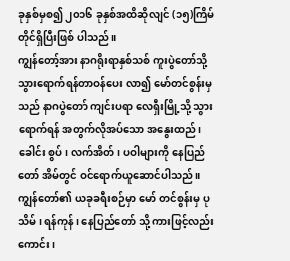ခုနှစ်မှစ၍ ၂၀၁၆ ခုနှစ်အထိဆိုလျင် (၁၅)ကြိမ်တိုင်ရှိပြီးဖြစ် ပါသည်။
ကျွန်တော့်အား နာဂရိုးရာနှစ်သစ် ကူးပွဲတော်သို့ သွားရောက်ရန်တာဝန်ပေး လာ၍ မော်တင်စွန်းမှသည် နာဂပွဲတော် ကျင်းပရာ လေရှီးမြို့သို့ သွားရောက်ရန် အတွက်လိုအပ်သော အနွေးထည်၊ ခေါင်း စွပ်၊ လက်အိတ်၊ ပဝါများကို နေပြည်တော် အိမ်တွင် ဝင်ရောက်ယူဆောင်ပါသည်။
ကျွန်တော်၏ ယခုခရီးစဉ်မှာ မော် တင်စွန်းမှ ပုသိမ် ၊ ရန်ကုန်၊ နေပြည်တော် သို့ ကားဖြင့်လည်းကောင်း၊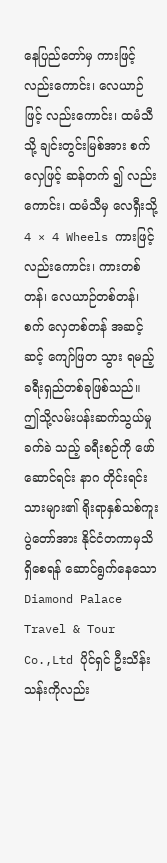နေပြည်တော်မှ ကားဖြင့်လည်းကောင်း၊ လေယာဉ်ဖြင့် လည်းကောင်း၊ ထမံသီသို့ ချင်းတွင်းမြစ်အား စက်လှေဖြင့် ဆန်တက် ၍ လည်းကောင်း၊ ထမံသီမှ လေရှီးသို့ 4 × 4 Wheels ကားဖြင့်လည်းကောင်း၊ ကားတစ်တန်၊ လေယာဉ်တစ်တန်၊ စက် လှေတစ်တန် အဆင့်ဆင့် ကျော်ဖြတ သွား ရမည့်ခရီးရှည်တစ်ခုဖြစ်သည်။
ဤသို့လမ်းပန်းဆက်သွယ်မှုခက်ခဲ သည့် ခရီးစဉ်ကို ဖော်ဆောင်ရင်း နာဂ တိုင်းရင်းသားများ၏ ရိုးရာနှစ်သစ်ကူး ပွဲတော်အား နိုင်ငံတကာမှသိရှိစေရန် ဆောင်ရွက်နေသော Diamond Palace Travel & Tour Co.,Ltd ပိုင်ရှင် ဦးသိန်းသန်းကိုလည်း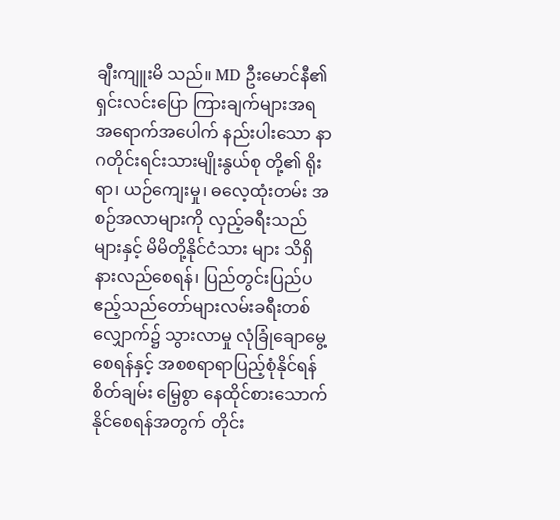ချီးကျူးမိ သည်။ MD ဦးမောင်နီ၏ ရှင်းလင်းပြော ကြားချက်များအရ အရောက်အပေါက် နည်းပါးသော နာဂတိုင်းရင်းသားမျိုးနွယ်စု တို့၏ ရိုးရာ၊ ယဉ်ကျေးမှု၊ ဓလေ့ထုံးတမ်း အစဉ်အလာများကို လှည့်ခရီးသည်များနှင့် မိမိတို့နိုင်ငံသား များ သိရှိနားလည်စေရန်၊ ပြည်တွင်းပြည်ပ ဧည့်သည်တော်များလမ်းခရီးတစ်လျှောက်၌ သွားလာမှု လုံခြုံချောမွေ့စေရန်နှင့် အစစရာရာပြည့်စုံနိုင်ရန် စိတ်ချမ်း မြေ့စွာ နေထိုင်စားသောက်နိုင်စေရန်အတွက် တိုင်း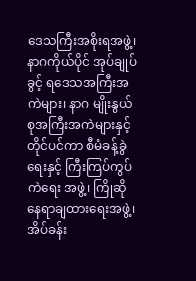ဒေသကြီးအစိုးရအဖွဲ့၊ နာဂကိုယ်ပိုင် အုပ်ချုပ်ခွင့် ရဒေသအကြီးအကဲများ၊ နာဂ မျိုးနွယ်စုအကြီးအကဲများနှင့်တိုင်ပင်ကာ စီမံခန့်ခွဲရေးနှင့် ကြီးကြပ်ကွပ်ကဲရေး အဖွဲ့၊ ကြိုဆိုနေရာချထားရေးအဖွဲ့၊ အိပ်ခန်း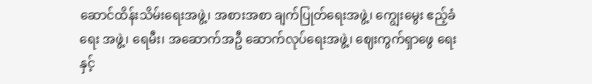ဆောင်ထိန်းသိမ်းရေးအဖွဲ့၊ အစားအစာ ချက်ပြုတ်ရေးအဖွဲ့၊ ကျွေးမွေး ဧည့်ခံရေး အဖွဲ့၊ ရေမီး၊ အဆောက်အဦ ဆောက်လုပ်ရေးအဖွဲ့၊ ဈေးကွက်ရှာဖွေ ရေးနှင့်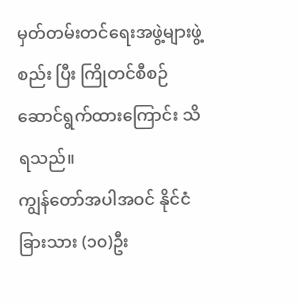မှတ်တမ်းတင်ရေးအဖွဲ့များဖွဲ့စည်း ပြီး ကြိုတင်စီစဉ်ဆောင်ရွက်ထားကြောင်း သိရသည်။
ကျွန်တော်အပါအဝင် နိုင်ငံခြားသား (၁၀)ဦး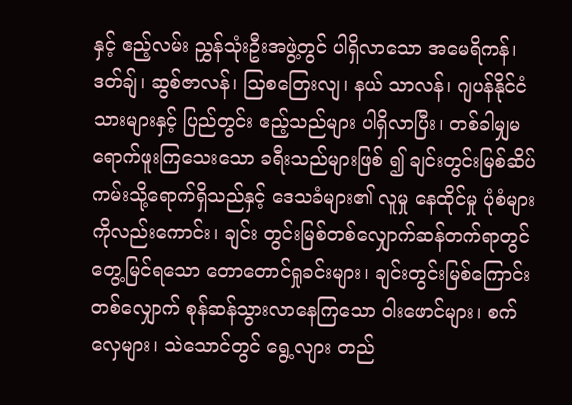နှင့် ဧည့်လမ်း ညွှန်သုံးဦးအဖွဲ့တွင် ပါရှိလာသော အမေရိကန်၊ ဒတ်ချ်၊ ဆွစ်ဇာလန်၊ သြစတြေးလျ၊ နယ် သာလန်၊ ဂျပန်နိုင်ငံသားများနှင့် ပြည်တွင်း ဧည့်သည်များ ပါရှိလာပြီး၊ တစ်ခါမျှမ ရောက်ဖူးကြသေးသော ခရီးသည်များဖြစ် ၍ ချင်းတွင်းမြစ်ဆိပ်ကမ်းသို့ရောက်ရှိသည်နှင့် ဒေသခံများ၏ လူမှု နေထိုင်မှု ပုံစံများကိုလည်းကောင်း၊ ချင်း တွင်းမြစ်တစ်လျှောက်ဆန်တက်ရာတွင် တွေ့မြင်ရသော တောတောင်ရှုခင်းများ၊ ချင်းတွင်းမြစ်ကြောင်းတစ်လျှောက် စုန်ဆန်သွားလာနေကြသော ဝါးဖောင်များ၊ စက်လှေများ၊ သဲသောင်တွင် ရွေ့လျား တည်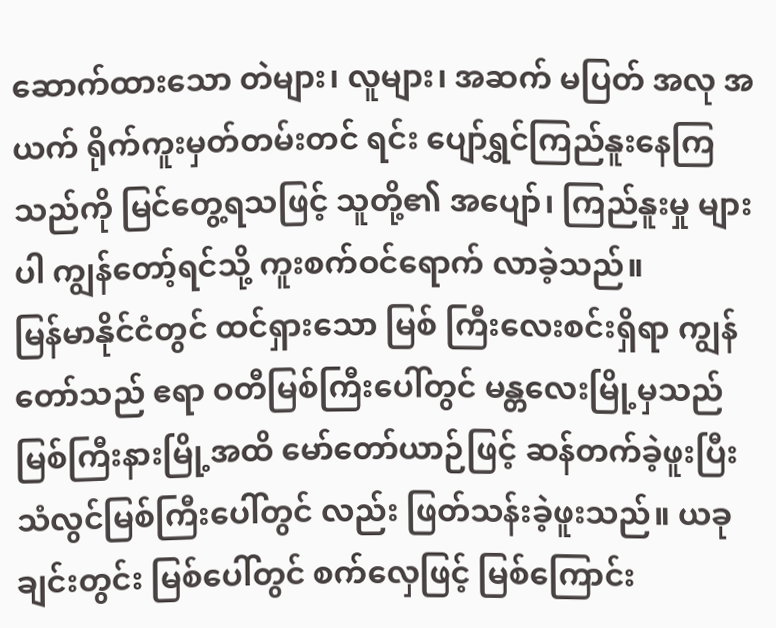ဆောက်ထားသော တဲများ၊ လူများ၊ အဆက် မပြတ် အလု အယက် ရိုက်ကူးမှတ်တမ်းတင် ရင်း ပျော်ရွှင်ကြည်နူးနေကြသည်ကို မြင်တွေ့ရသဖြင့် သူတို့၏ အပျော်၊ ကြည်နူးမှု များပါ ကျွန်တော့်ရင်သို့ ကူးစက်ဝင်ရောက် လာခဲ့သည်။
မြန်မာနိုင်ငံတွင် ထင်ရှားသော မြစ် ကြီးလေးစင်းရှိရာ ကျွန်တော်သည် ဧရာ ဝတီမြစ်ကြီးပေါ်တွင် မန္တလေးမြို့မှသည် မြစ်ကြီးနားမြို့အထိ မော်တော်ယာဉ်ဖြင့် ဆန်တက်ခဲ့ဖူးပြီး သံလွင်မြစ်ကြီးပေါ်တွင် လည်း ဖြတ်သန်းခဲ့ဖူးသည်။ ယခု ချင်းတွင်း မြစ်ပေါ်တွင် စက်လှေဖြင့် မြစ်ကြောင်း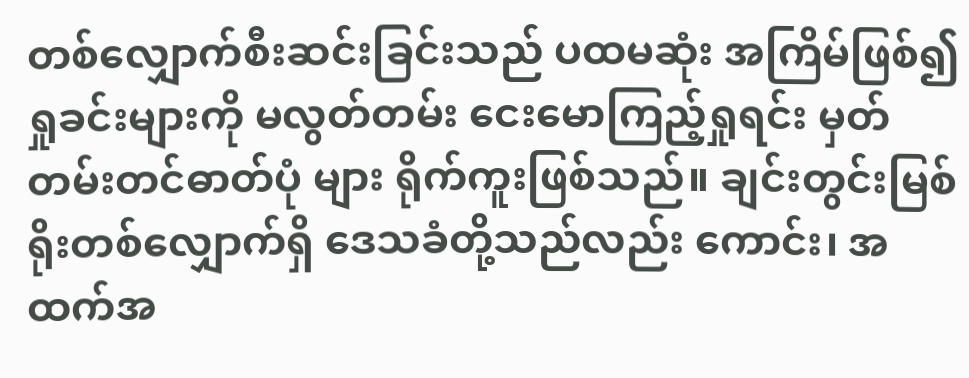တစ်လျှောက်စီးဆင်းခြင်းသည် ပထမဆုံး အကြိမ်ဖြစ်၍ ရှုခင်းများကို မလွတ်တမ်း ငေးမောကြည့်ရှုရင်း မှတ်တမ်းတင်ဓာတ်ပုံ များ ရိုက်ကူးဖြစ်သည်။ ချင်းတွင်းမြစ်ရိုးတစ်လျှောက်ရှိ ဒေသခံတို့သည်လည်း ကောင်း၊ အထက်အ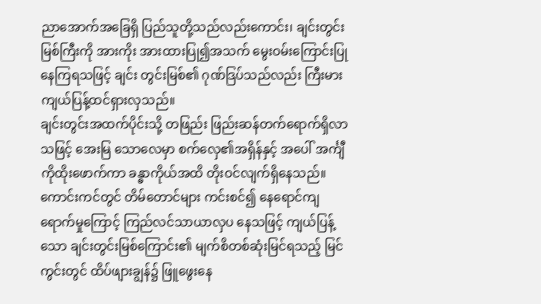ညာအောက်အခြေရှိ ပြည်သူတို့သည်လည်းကောင်း၊ ချင်းတွင်း မြစ်ကြီးကို အားကိုး အားထားပြု၍အသက် မွေးဝမ်းကြောင်းပြုနေကြရသဖြင့် ချင်း တွင်းမြစ်၏ ဂုဏ်ဒြပ်သည်လည်း ကြီးမား ကျယ်ပြန့်ထင်ရှားလှသည်။
ချင်းတွင်းအထက်ပိုင်းသို့ တဖြည်း ဖြည်းဆန်တက်ရောက်ရှိလာသဖြင့် အေးမြ သောလေမှာ စက်လှေ၏အရှိန်နှင့် အပေါ် အင်္ကျီကိုထိုးဖောက်ကာ ခန္ဓာကိုယ်အထိ တိုးဝင်လျက်ရှိနေသည်။ ကောင်းကင်တွင် တိမ်တောင်များ ကင်းစင်၍ နေရောင်ကျ ရောက်မှုကြောင့် ကြည်လင်သာယာလှပ နေသဖြင့် ကျယ်ပြန့်သော ချင်းတွင်းမြစ်ကြောင်း၏ မျက်စိတစ်ဆုံးမြင်ရသည့် မြင်ကွင်းတွင် ထိပ်ဖျားချွန်၌ ဖြူဖွေးနေ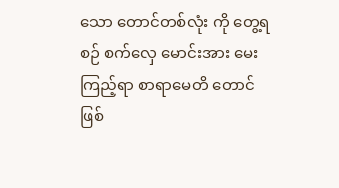သော တောင်တစ်လုံး ကို တွေ့ရစဉ် စက်လှေ မောင်းအား မေးကြည့်ရာ စာရာမေတိ တောင်ဖြစ်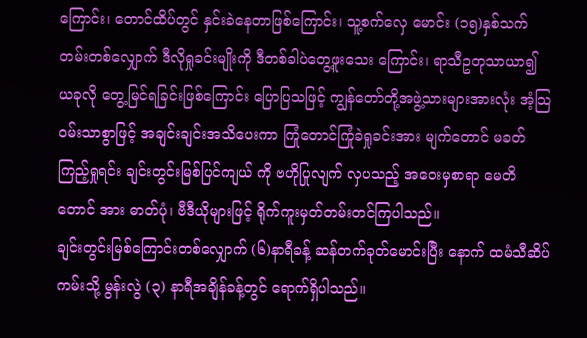ကြောင်း၊ တောင်ထိပ်တွင် နှင်းခဲနေတာဖြစ်ကြောင်း၊ သူ့စက်လှေ မောင်း (၁၅)နှစ်သက်တမ်းတစ်လျှောက် ဒီလိုရှုခင်းမျိုးကို ဒီတစ်ခါပဲတွေ့ဖူးသေး ကြောင်း၊ ရာသီဥတုသာယာ၍ ယခုလို တွေ့မြင်ရခြင်းဖြစ်ကြောင်း ပြောပြသဖြင့် ကျွန်တော်တို့အဖွဲ့သားများအားလုံး အံ့သြ ဝမ်းသာစွာဖြင့် အချင်းချင်းအသိပေးကာ ကြုံတောင်ကြုံခဲရှုခင်းအား မျက်တောင် မခတ်ကြည့်ရှုရင်း ချင်းတွင်းမြစ်ပြင်ကျယ် ကို ဗဟိုပြုလျက် လှပသည့် အဝေးမှစာရာ မေတိတောင် အား ဓာတ်ပုံ၊ ဗီဒီယိုများဖြင့် ရိုက်ကူးမှတ်တမ်းတင်ကြပါသည်။
ချင်းတွင်းမြစ်ကြောင်းတစ်လျှောက် (၆)နာရီခန့် ဆန်တက်ခုတ်မောင်းပြီး နောက် ထမံသီဆိပ်ကမ်းသို့ မွန်းလွဲ (၃) နာရီအချိန်ခန့်တွင် ရောက်ရှိပါသည်။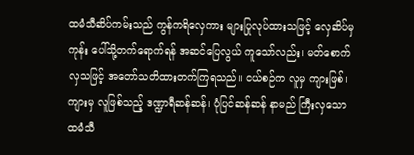ထမံသီဆိပ်ကမ်းသည် ကွန်ကရိလှေကား များပြုလုပ်ထားသဖြင့် လှေဆိပ်မှ ကုန်း ပေါ်သို့တက်ရောက်ရန် အဆင်ပြေလွယ် ကူသော်လည်း၊ မတ်စောက်လှသဖြင့် အတော်သတိထားတက်ကြရသည်။ ငယ်စဉ်က လူမှ ကျားဖြစ်၊ ကျားမှ လူဖြစ်သည့် ဒဏ္ဍာရီဆန်ဆန်၊ ပုံပြင်ဆန်ဆန် နာမည် ကြီးလှသော ထမံသီ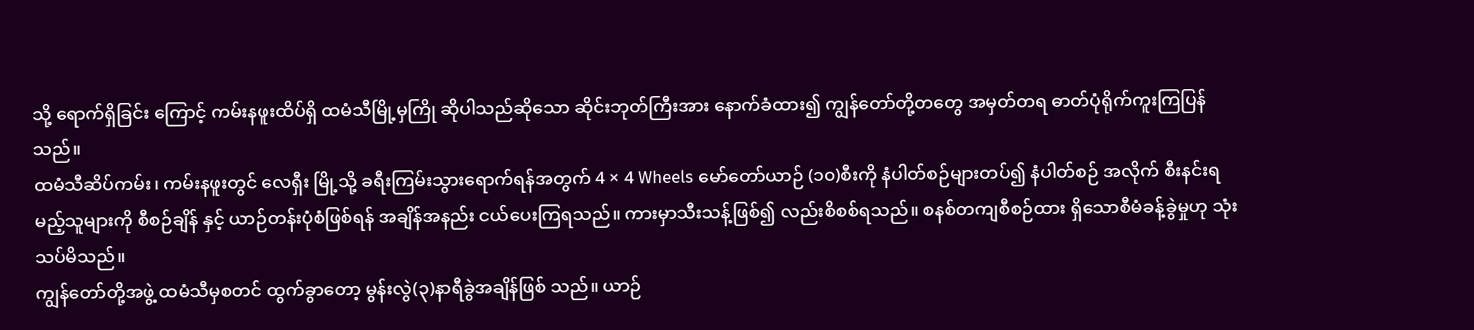သို့ ရောက်ရှိခြင်း ကြောင့် ကမ်းနဖူးထိပ်ရှိ ထမံသီမြို့မှကြို ဆိုပါသည်ဆိုသော ဆိုင်းဘုတ်ကြီးအား နောက်ခံထား၍ ကျွန်တော်တို့တတွေ အမှတ်တရ ဓာတ်ပုံရိုက်ကူးကြပြန်သည်။
ထမံသီဆိပ်ကမ်း၊ ကမ်းနဖူးတွင် လေရှီး မြို့သို့ ခရီးကြမ်းသွားရောက်ရန်အတွက် 4 × 4 Wheels မော်တော်ယာဉ် (၁၀)စီးကို နံပါတ်စဉ်များတပ်၍ နံပါတ်စဉ် အလိုက် စီးနင်းရမည့်သူများကို စီစဉ်ချိန် နှင့် ယာဉ်တန်းပုံစံဖြစ်ရန် အချိန်အနည်း ငယ်ပေးကြရသည်။ ကားမှာသီးသန့်ဖြစ်၍ လည်းစိစစ်ရသည်။ စနစ်တကျစီစဉ်ထား ရှိသောစီမံခန့်ခွဲမှုဟု သုံးသပ်မိသည်။
ကျွန်တော်တို့အဖွဲ့ ထမံသီမှစတင် ထွက်ခွာတော့ မွန်းလွဲ(၃)နာရီခွဲအချိန်ဖြစ် သည်။ ယာဉ်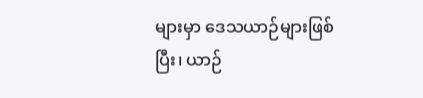များမှာ ဒေသယာဉ်များဖြစ် ပြီး၊ ယာဉ်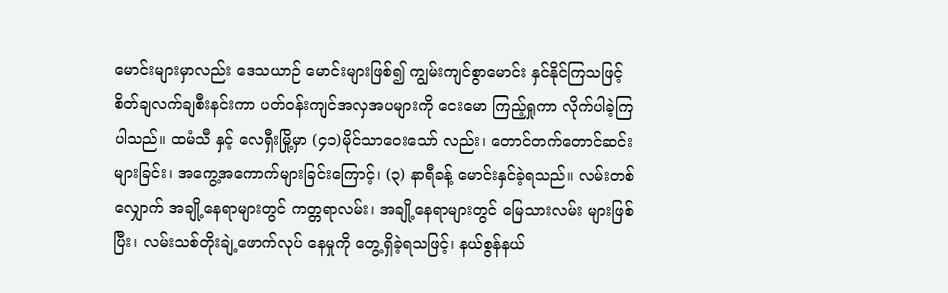မောင်းများမှာလည်း ဒေသယာဉ် မောင်းများဖြစ်၍ ကျွမ်းကျင်စွာမောင်း နှင်နိုင်ကြသဖြင့် စိတ်ချလက်ချစီးနင်းကာ ပတ်ဝန်းကျင်အလှအပများကို ငေးမော ကြည့်ရှုကာ လိုက်ပါခဲ့ကြ ပါသည်။ ထမံသီ နှင့် လေရှီးမြို့မှာ (၄၁)မိုင်သာဝေးသော် လည်း၊ တောင်တက်တောင်ဆင်းများခြင်း၊ အကွေ့အကောက်များခြင်းကြောင့်၊ (၃) နာရီခန့် မောင်းနှင်ခဲ့ရသည်။ လမ်းတစ် လျှောက် အချို့နေရာများတွင် ကတ္တရာလမ်း၊ အချို့နေရာများတွင် မြေသားလမ်း များဖြစ်ပြီး၊ လမ်းသစ်တိုးချဲ့ဖောက်လုပ် နေမှုကို တွေ့ရှိခဲ့ရသဖြင့်၊ နယ်စွန်နယ်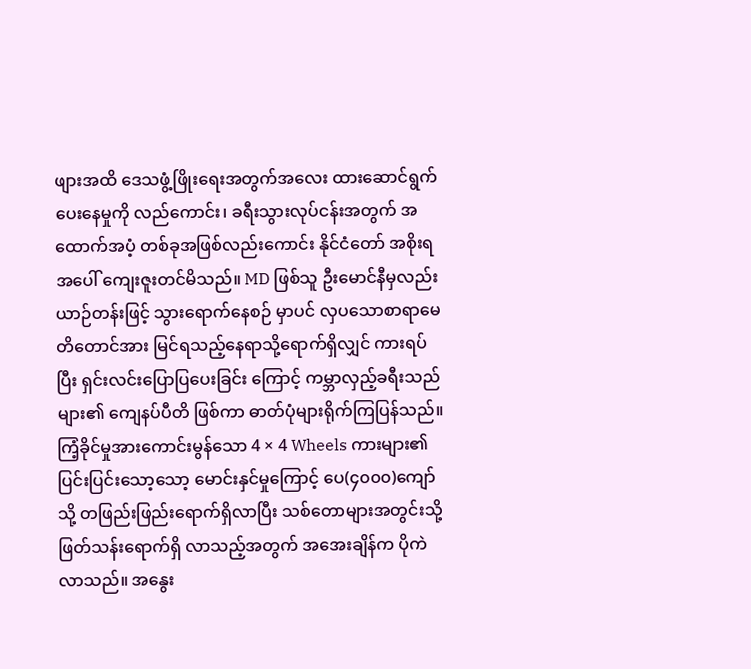ဖျားအထိ ဒေသဖွံ့ဖြိုးရေးအတွက်အလေး ထားဆောင်ရွက်ပေးနေမှုကို လည်ကောင်း၊ ခရီးသွားလုပ်ငန်းအတွက် အထောက်အပံ့ တစ်ခုအဖြစ်လည်းကောင်း နိုင်ငံတော် အစိုးရအပေါ် ကျေးဇူးတင်မိသည်။ MD ဖြစ်သူ ဦးမောင်နီမှလည်း ယာဉ်တန်းဖြင့် သွားရောက်နေစဉ် မှာပင် လှပသောစာရာမေတိတောင်အား မြင်ရသည့်နေရာသို့ရောက်ရှိလျှင် ကားရပ်ပြီး ရှင်းလင်းပြောပြပေးခြင်း ကြောင့် ကမ္ဘာလှည့်ခရီးသည်များ၏ ကျေနပ်ပီတိ ဖြစ်ကာ ဓာတ်ပုံများရိုက်ကြပြန်သည်။
ကြံ့ခိုင်မှုအားကောင်းမွန်သော 4 × 4 Wheels ကားများ၏ ပြင်းပြင်းသော့သော့ မောင်းနှင်မှုကြောင့် ပေ(၄၀၀၀)ကျော်သို့ တဖြည်းဖြည်းရောက်ရှိလာပြီး သစ်တောများအတွင်းသို့ ဖြတ်သန်းရောက်ရှိ လာသည့်အတွက် အအေးချိန်က ပိုကဲလာသည်။ အနွေး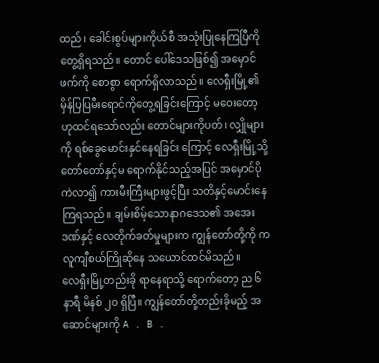ထည်၊ ခေါင်းစွပ်များကိုယ်စီ အသုံးပြုနေကြပြီကို တွေ့ရှိရသည်။ တောင် ပေါ်ဒေသဖြစ်၍ အမှောင်ဖက်ကို စောစွာ ရောက်ရှိလာသည်။ လေရှီးမြို့၏ မှိန်ပြပြမီးရောင်ကိုတွေ့ရခြင်းကြောင့် မဝေးတော့ ဟုထင်ရသော်လည်း တောင်များကိုပတ်၊ လျှိုများကို ရစ်ခွေမောင်းနှင်နေရခြင်း ကြောင့် လေရှီးမြို့သို့ တော်တော်နှင့်မ ရောက်နိုင်သည့်အပြင် အမှောင်ပိုကဲလာ၍ ကားမီးကြီးများဖွင့်ပြီး သတိနှင့်မောင်းနေ ကြရသည်။ ချမ်းစိမ့်သောနာဂဒေသ၏ အအေးဒဏ်နှင့် လေတိုက်ခတ်မှုများက ကျွန်တော်တို့ကို ကလူကျီစယ်ကြိုဆိုနေ သယောင်ထင်မိသည်။
လေရှီးမြို့တည်းခို ရာနေရာသို့ ရောက်တော့ ည ၆ နာရီ မိနစ် ၂၀ ရှိပြီ။ ကျွန်တော်တို့တည်းခိုမည့် အဆောင်များကို A . B .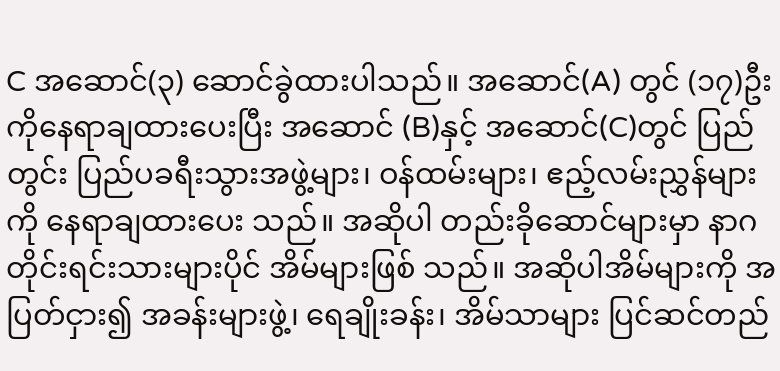C အဆောင်(၃) ဆောင်ခွဲထားပါသည်။ အဆောင်(A) တွင် (၁၇)ဦးကိုနေရာချထားပေးပြီး အဆောင် (B)နှင့် အဆောင်(C)တွင် ပြည်တွင်း ပြည်ပခရီးသွားအဖွဲ့များ၊ ဝန်ထမ်းများ၊ ဧည့်လမ်းညွှန်များကို နေရာချထားပေး သည်။ အဆိုပါ တည်းခိုဆောင်များမှာ နာဂတိုင်းရင်းသားများပိုင် အိမ်များဖြစ် သည်။ အဆိုပါအိမ်များကို အပြတ်ငှား၍ အခန်းများဖွဲ့၊ ရေချိုးခန်း၊ အိမ်သာများ ပြင်ဆင်တည်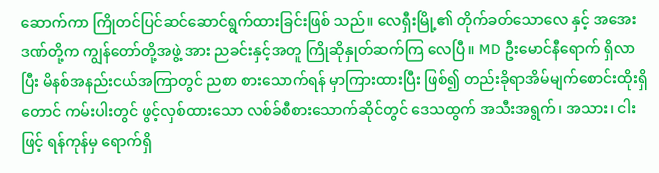ဆောက်ကာ ကြိုတင်ပြင်ဆင်ဆောင်ရွက်ထားခြင်းဖြစ် သည်။ လေရှီးမြို့၏ တိုက်ခတ်သောလေ နှင့် အအေးဒဏ်တို့က ကျွန်တော်တို့အဖွဲ့ အား ညခင်းနှင့်အတူ ကြိုဆိုနှုတ်ဆက်ကြ လေပြီ။ MD ဦးမောင်နီရောက် ရှိလာပြီး မိနစ်အနည်းငယ်အကြာတွင် ညစာ စားသောက်ရန် မှာကြားထားပြီး ဖြစ်၍ တည်းခိုရာအိမ်မျက်စောင်းထိုးရှိ တောင် ကမ်းပါးတွင် ဖွင့်လှစ်ထားသော လစ်ခ်စီစားသောက်ဆိုင်တွင် ဒေသထွက် အသီးအရွက်၊ အသား၊ ငါးဖြင့် ရန်ကုန်မှ ရောက်ရှိ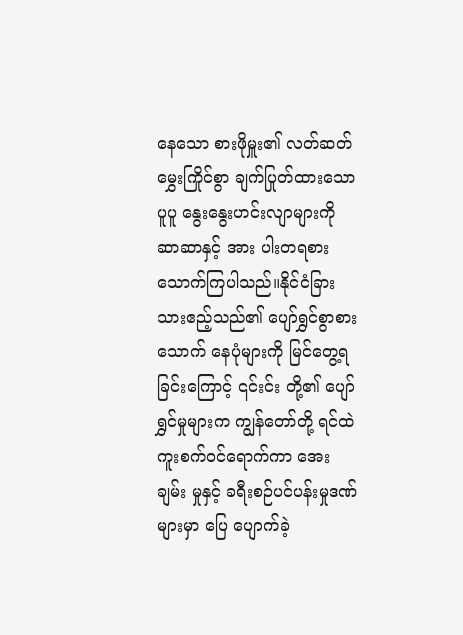နေသော စားဖိုမှူး၏ လတ်ဆတ် မွှေးကြိုင်စွာ ချက်ပြုတ်ထားသော ပူပူ နွေးနွေးဟင်းလျာများကို ဆာဆာနှင့် အား ပါးတရစားသောက်ကြပါသည်။နိုင်ငံခြား သားဧည့်သည်၏ ပျော်ရွှင်စွာစားသောက် နေပုံများကို မြင်တွေ့ရခြင်းကြောင့် ၎င်းင်း တို့၏ ပျော်ရွှင်မှုများက ကျွန်တော်တို့ ရင်ထဲ ကူးစက်ဝင်ရောက်ကာ အေးချမ်း မှုနှင့် ခရီးစဉ်ပင်ပန်းမှုဒဏ်များမှာ ပြေ ပျောက်ခဲ့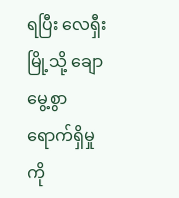ရပြီး လေရှီးမြို့သို့ ချောမွေ့စွာ ရောက်ရှိမှုကို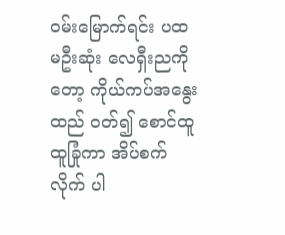ဝမ်းမြောက်ရင်း ပထမဦးဆုံး လေရှီးညကိုတော့ ကိုယ်ကပ်အနွေးထည် ဝတ်၍ စောင်ထူထူခြုံကာ အိပ်စက်လိုက် ပါ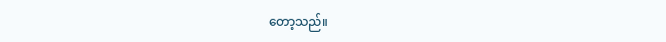တော့သည်။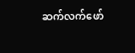ဆက်လက်ဖော်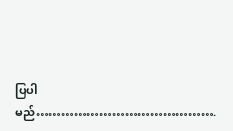ပြပါမည်…………………………………….